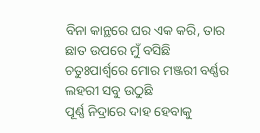ବିନା କାନ୍ଥରେ ଘର ଏକ କରି, ତାର ଛାତ ଉପରେ ମୁଁ ବସିଛି
ଚତୁଃପାର୍ଶ୍ଵରେ ମୋର ମଞ୍ଜରୀ ବର୍ଣ୍ଣର ଲହରୀ ସବୁ ଉଠୁଛି
ପୂର୍ଣ୍ଣ ନିଦ୍ରାରେ ଦାହ ହେବାକୁ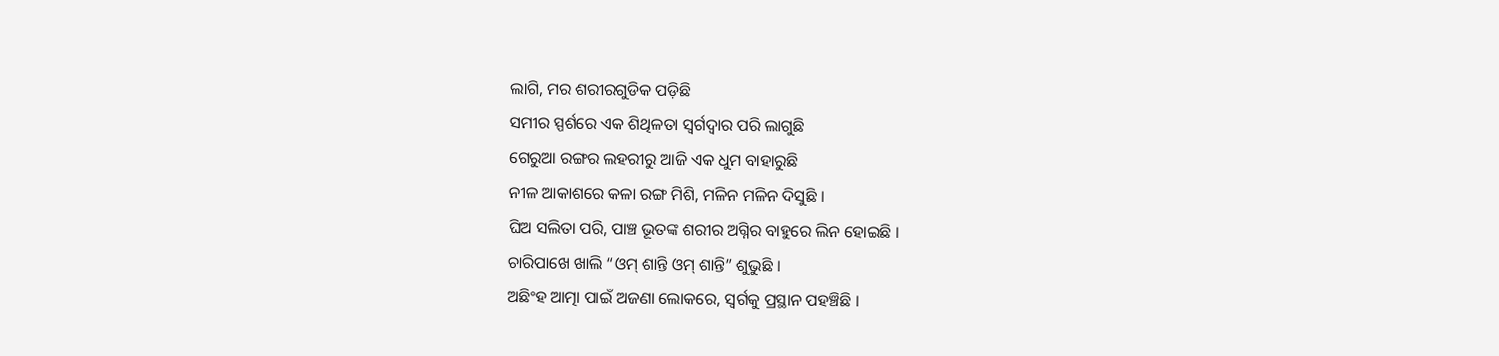ଲାଗି, ମର ଶରୀରଗୁଡିକ ପଡ଼ିଛି
ସମୀର ସ୍ପର୍ଶରେ ଏକ ଶିଥିଳତା ସ୍ୱର୍ଗଦ୍ୱାର ପରି ଲାଗୁଛି
ଗେରୁଆ ରଙ୍ଗର ଲହରୀରୁ ଆଜି ଏକ ଧୁମ ବାହାରୁଛି
ନୀଳ ଆକାଶରେ କଳା ରଙ୍ଗ ମିଶି, ମଳିନ ମଳିନ ଦିସୁଛି ।
ଘିଅ ସଲିତା ପରି, ପାଞ୍ଚ ଭୂତଙ୍କ ଶରୀର ଅଗ୍ନିର ବାହୁରେ ଲିନ ହୋଇଛି ।
ଚାରିପାଖେ ଖାଲି “ଓମ୍ ଶାନ୍ତି ଓମ୍ ଶାନ୍ତି” ଶୁଭୁଛି ।
ଅଛିଂହ ଆତ୍ମା ପାଇଁ ଅଜଣା ଲୋକରେ, ସ୍ଵର୍ଗକୁ ପ୍ରସ୍ଥାନ ପହଞ୍ଚିଛି ।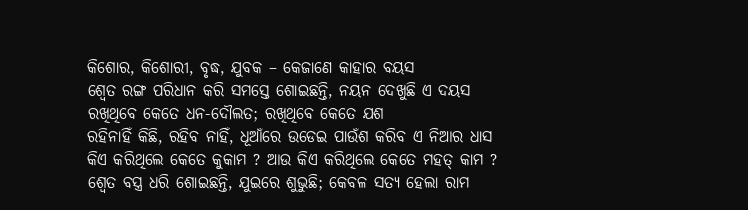କିଶୋର, କିଶୋରୀ, ବୃଦ୍ଧ, ଯୁବକ – କେଜାଣେ କାହାର ବୟସ
ଶ୍ଵେତ ରଙ୍ଗ ପରିଧାନ କରି ସମସ୍ତେ ଶୋଇଛନ୍ତି, ନୟନ ଦେଖୁଛି ଏ ଦୟସ
ରଖିଥିବେ କେତେ ଧନ-ଦୌଲତ; ରଖିଥିବେ କେତେ ଯଶ
ରହିନାହିଁ କିଛି, ରହିବ ନାହିଁ, ଧୂଆଁରେ ଉଡେଇ ପାଉଁଶ କରିବ ଏ ନିଆର ଧାସ
କିଏ କରିଥିଲେ କେତେ କୁକାମ ? ଆଉ କିଏ କରିଥିଲେ କେତେ ମହତ୍ କାମ ?
ଶ୍ଵେତ ବସ୍ତ୍ର ଧରି ଶୋଇଛନ୍ତି, ଯୁଇରେ ଶୁଭୁଛି; କେବଳ ସତ୍ୟ ହେଲା ରାମ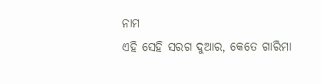ନାମ
ଏହି ସେହି ସରଗ ଦୁଆର, କେତେ ଗାରିମା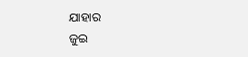ଯାହାର
ଜୁଇ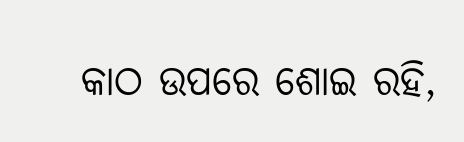କାଠ ଉପରେ ଶୋଇ ରହି,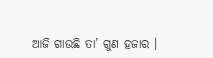ଆଜି ଗାଉଛି ତା’ ଗୁଣ ହଜାର ।